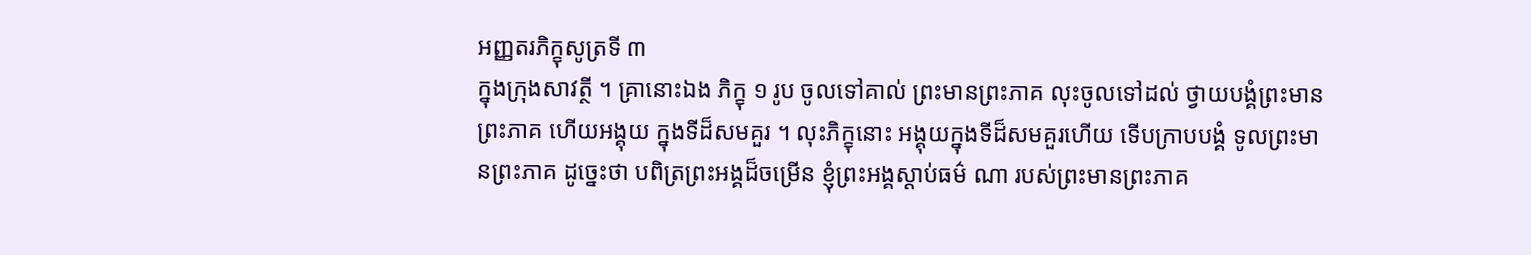អញ្ញតរភិក្ខុសូត្រទី ៣
ក្នុងក្រុងសាវត្ថី ។ គ្រានោះឯង ភិក្ខុ ១ រូប ចូលទៅគាល់ ព្រះមានព្រះភាគ លុះចូលទៅដល់ ថ្វាយបង្គំព្រះមានព្រះភាគ ហើយអង្គុយ ក្នុងទីដ៏សមគួរ ។ លុះភិក្ខុនោះ អង្គុយក្នុងទីដ៏សមគួរហើយ ទើបក្រាបបង្គំ ទូលព្រះមានព្រះភាគ ដូច្នេះថា បពិត្រព្រះអង្គដ៏ចម្រើន ខ្ញុំព្រះអង្គស្តាប់ធម៌ ណា របស់ព្រះមានព្រះភាគ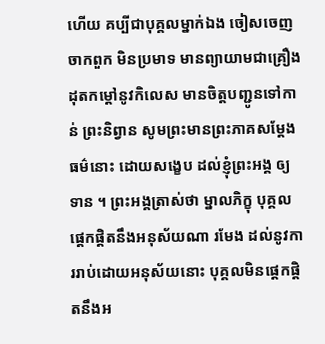ហើយ គប្បីជាបុគ្គលម្នាក់ឯង ចៀសចេញចាកពួក មិនប្រមាទ មានព្យាយាមជាគ្រឿងដុតកម្តៅនូវកិលេស មានចិត្តបញ្ជូនទៅកាន់ ព្រះនិព្វាន សូមព្រះមានព្រះភាគសម្តែងធម៌នោះ ដោយសង្ខេប ដល់ខ្ញុំព្រះអង្គ ឲ្យទាន ។ ព្រះអង្គត្រាស់ថា ម្នាលភិក្ខុ បុគ្គលផ្តេកផ្តិតនឹងអនុស័យណា រមែង ដល់នូវការរាប់ដោយអនុស័យនោះ បុគ្គលមិនផ្តេកផ្តិតនឹងអ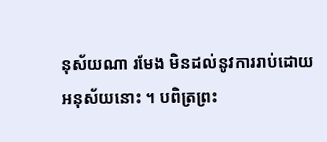នុស័យណា រមែង មិនដល់នូវការរាប់ដោយអនុស័យនោះ ។ បពិត្រព្រះ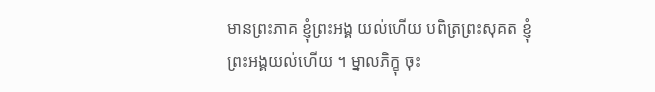មានព្រះភាគ ខ្ញុំព្រះអង្គ យល់ហើយ បពិត្រព្រះសុគត ខ្ញុំព្រះអង្គយល់ហើយ ។ ម្នាលភិក្ខុ ចុះ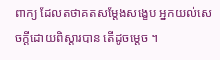ពាក្យ ដែលតថាគតសម្តែងសង្ខេប អ្នកយល់សេចក្តីដោយពិស្តារបាន តើដូចម្តេច ។